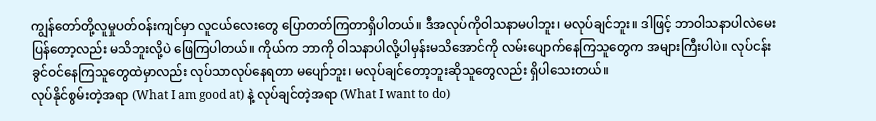ကျွန်တော်တို့လူမှုပတ်ဝန်းကျင်မှာ လူငယ်လေးတွေ ပြောတတ်ကြတာရှိပါတယ်။ ဒီအလုပ်ကိုဝါသနာမပါဘူး၊ မလုပ်ချင်ဘူး။ ဒါဖြင့် ဘာဝါသနာပါလဲမေးပြန်တော့လည်း မသိဘူးလို့ပဲ ဖြေကြပါတယ်။ ကိုယ်က ဘာကို ဝါသနာပါလို့ပါမှန်းမသိအောင်ကို လမ်းပျောက်နေကြသူတွေက အများကြီးပါပဲ။ လုပ်ငန်းခွင်ဝင်နေကြသူတွေထဲမှာလည်း လုပ်သာလုပ်နေရတာ မပျော်ဘူး၊ မလုပ်ချင်တော့ဘူးဆိုသူတွေလည်း ရှိပါသေးတယ်။
လုပ်နိုင်စွမ်းတဲ့အရာ (What I am good at) နဲ့ လုပ်ချင်တဲ့အရာ (What I want to do)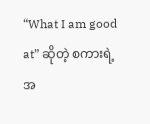“What I am good at” ဆိုတဲ့ စကားရဲ့အ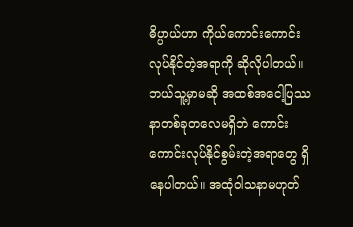ဓိပ္ပာယ်ဟာ ကိုယ်ကောင်းကောင်းလုပ်နိုင်တဲ့အရာကို ဆိုလိုပါတယ်။ ဘယ်သူ့မှာမဆို အထစ်အငေါ့ပြဿနာတစ်ခုတလေမရှိဘဲ ကောင်းကောင်းလုပ်နိုင်စွမ်းတဲ့အရာတွေ ရှိနေပါတယ်။ အထုံဝါသနာမဟုတ်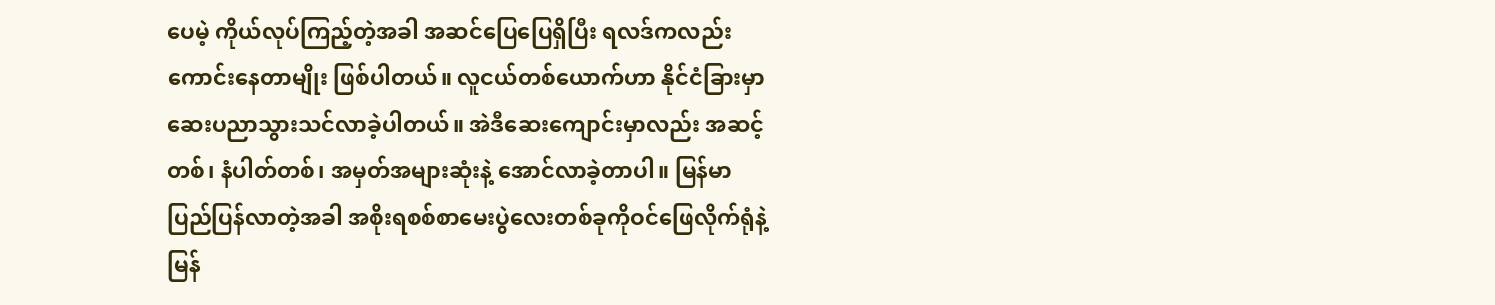ပေမဲ့ ကိုယ်လုပ်ကြည့်တဲ့အခါ အဆင်ပြေပြေရှိပြီး ရလဒ်ကလည်းကောင်းနေတာမျိုး ဖြစ်ပါတယ်။ လူငယ်တစ်ယောက်ဟာ နိုင်ငံခြားမှာ ဆေးပညာသွားသင်လာခဲ့ပါတယ်။ အဲဒီဆေးကျောင်းမှာလည်း အဆင့်တစ်၊ နံပါတ်တစ်၊ အမှတ်အများဆုံးနဲ့ အောင်လာခဲ့တာပါ။ မြန်မာပြည်ပြန်လာတဲ့အခါ အစိုးရစစ်စာမေးပွဲလေးတစ်ခုကိုဝင်ဖြေလိုက်ရုံနဲ့ မြန်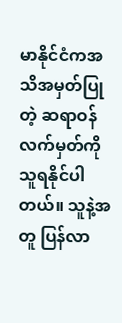မာနိုင်ငံကအသိအမှတ်ပြုတဲ့ ဆရာဝန်လက်မှတ်ကို သူရနိုင်ပါတယ်။ သူနဲ့အတူ ပြန်လာ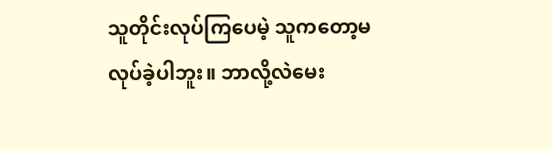သူတိုင်းလုပ်ကြပေမဲ့ သူကတော့မလုပ်ခဲ့ပါဘူး။ ဘာလို့လဲမေး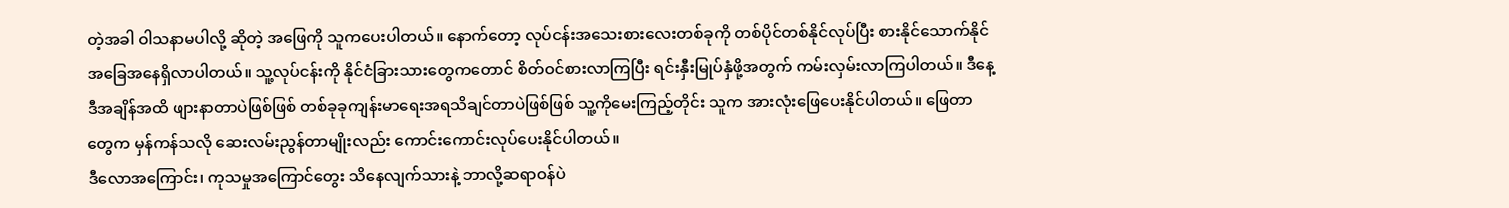တဲ့အခါ ဝါသနာမပါလို့ ဆိုတဲ့ အဖြေကို သူကပေးပါတယ်။ နောက်တော့ လုပ်ငန်းအသေးစားလေးတစ်ခုကို တစ်ပိုင်တစ်နိုင်လုပ်ပြီး စားနိုင်သောက်နိုင်အခြေအနေရှိလာပါတယ်။ သူ့လုပ်ငန်းကို နိုင်ငံခြားသားတွေကတောင် စိတ်ဝင်စားလာကြပြီး ရင်းနှီးမြုပ်နှံဖို့အတွက် ကမ်းလှမ်းလာကြပါတယ်။ ဒီနေ့ဒီအချိန်အထိ ဖျားနာတာပဲဖြစ်ဖြစ် တစ်ခုခုကျန်းမာရေးအရသိချင်တာပဲဖြစ်ဖြစ် သူ့ကိုမေးကြည့်တိုင်း သူက အားလုံးဖြေပေးနိုင်ပါတယ်။ ဖြေတာတွေက မှန်ကန်သလို ဆေးလမ်းညွန်တာမျိုးလည်း ကောင်းကောင်းလုပ်ပေးနိုင်ပါတယ်။
ဒီလောအကြောင်း၊ ကုသမှုအကြောင်တွေး သိနေလျက်သားနဲ့ ဘာလို့ဆရာဝန်ပဲ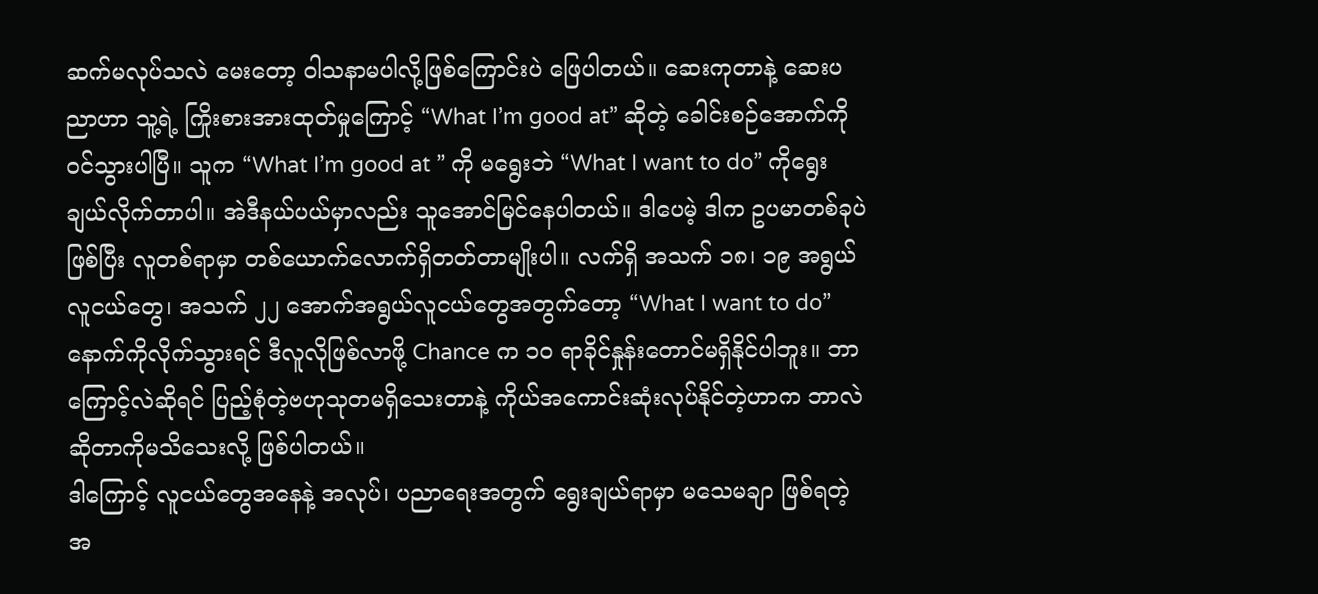ဆက်မလုပ်သလဲ မေးတော့ ဝါသနာမပါလို့ဖြစ်ကြောင်းပဲ ဖြေပါတယ်။ ဆေးကုတာနဲ့ ဆေးပညာဟာ သူ့ရဲ့ ကြိုးစားအားထုတ်မှုကြောင့် “What I’m good at” ဆိုတဲ့ ခေါင်းစဉ်အောက်ကို ဝင်သွားပါပြီ။ သူက “What I’m good at ” ကို မရွေးဘဲ “What I want to do” ကိုရွေးချယ်လိုက်တာပါ။ အဲဒီနယ်ပယ်မှာလည်း သူအောင်မြင်နေပါတယ်။ ဒါပေမဲ့ ဒါက ဥပမာတစ်ခုပဲဖြစ်ပြီး လူတစ်ရာမှာ တစ်ယောက်လောက်ရှိတတ်တာမျိုးပါ။ လက်ရှိ အသက် ၁၈၊ ၁၉ အရွယ်လူငယ်တွေ၊ အသက် ၂၂ အောက်အရွယ်လူငယ်တွေအတွက်တော့ “What I want to do” နောက်ကိုလိုက်သွားရင် ဒီလူလိုဖြစ်လာဖို့ Chance က ၁၀ ရာခိုင်နှုန်းတောင်မရှိနိုင်ပါဘူး။ ဘာကြောင့်လဲဆိုရင် ပြည့်စုံတဲ့ဗဟုသုတမရှိသေးတာနဲ့ ကိုယ်အကောင်းဆုံးလုပ်နိုင်တဲ့ဟာက ဘာလဲဆိုတာကိုမသိသေးလို့ ဖြစ်ပါတယ်။
ဒါကြောင့် လူငယ်တွေအနေနဲ့ အလုပ်၊ ပညာရေးအတွက် ရွေးချယ်ရာမှာ မသေမချာ ဖြစ်ရတဲ့အ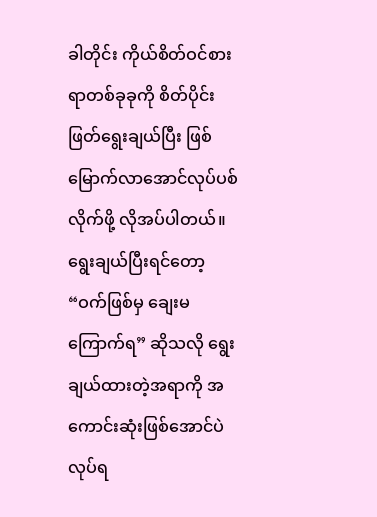ခါတိုင်း ကိုယ်စိတ်ဝင်စားရာတစ်ခုခုကို စိတ်ပိုင်းဖြတ်ရွေးချယ်ပြီး ဖြစ်မြောက်လာအောင်လုပ်ပစ်လိုက်ဖို့ လိုအပ်ပါတယ်။ ရွေးချယ်ပြီးရင်တော့ “ဝက်ဖြစ်မှ ချေးမကြောက်ရ” ဆိုသလို ရွေးချယ်ထားတဲ့အရာကို အကောင်းဆုံးဖြစ်အောင်ပဲ လုပ်ရ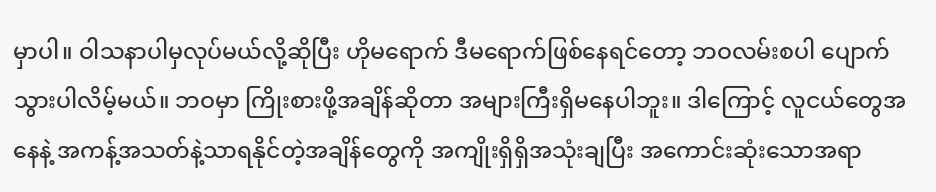မှာပါ။ ဝါသနာပါမှလုပ်မယ်လို့ဆိုပြီး ဟိုမရောက် ဒီမရောက်ဖြစ်နေရင်တော့ ဘဝလမ်းစပါ ပျောက်သွားပါလိမ့်မယ်။ ဘဝမှာ ကြိုးစားဖို့အချိန်ဆိုတာ အများကြီးရှိမနေပါဘူး။ ဒါကြောင့် လူငယ်တွေအနေနဲ့ အကန့်အသတ်နဲ့သာရနိုင်တဲ့အချိန်တွေကို အကျိုးရှိရှိအသုံးချပြီး အကောင်းဆုံးသောအရာ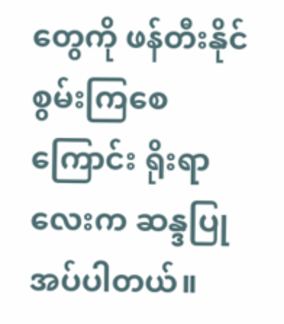တွေကို ဖန်တီးနိုင်စွမ်းကြစေကြောင်း ရိုးရာလေးက ဆန္ဒပြုအပ်ပါတယ်။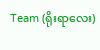Team (ရိုးရာလေး)